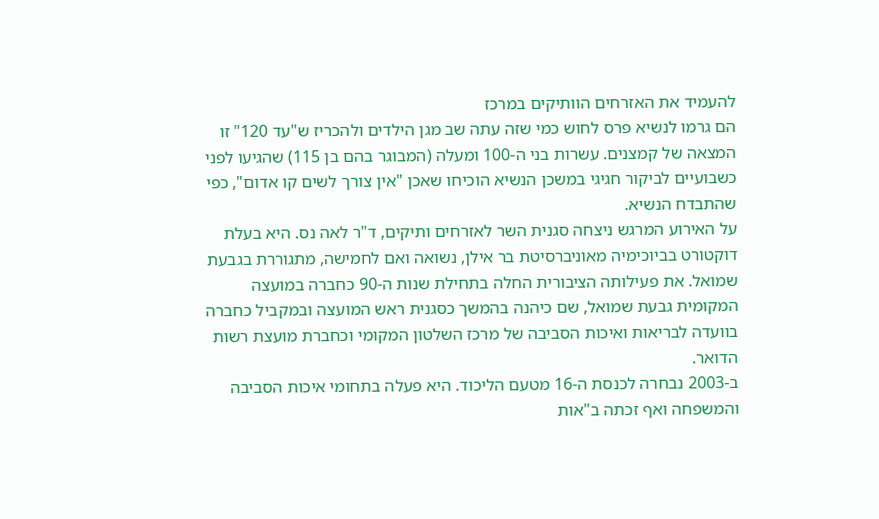להעמיד את האזרחים הוותיקים במרכז
הם גרמו לנשיא פרס לחוש כמי שזה עתה שב מגן הילדים ולהכריז ש"עד 120" זו המצאה של קמצנים. עשרות בני ה-100 ומעלה (המבוגר בהם בן 115) שהגיעו לפני כשבועיים לביקור חגיגי במשכן הנשיא הוכיחו שאכן "אין צורך לשים קו אדום", כפי שהתבדח הנשיא.
על האירוע המרגש ניצחה סגנית השר לאזרחים ותיקים, ד"ר לאה נס. היא בעלת דוקטורט בביוכימיה מאוניברסיטת בר אילן, נשואה ואם לחמישה, מתגוררת בגבעת שמואל. את פעילותה הציבורית החלה בתחילת שנות ה-90 כחברה במועצה המקומית גבעת שמואל, שם כיהנה בהמשך כסגנית ראש המועצה ובמקביל כחברה בוועדה לבריאות ואיכות הסביבה של מרכז השלטון המקומי וכחברת מועצת רשות הדואר.
ב-2003 נבחרה לכנסת ה-16 מטעם הליכוד. היא פעלה בתחומי איכות הסביבה והמשפחה ואף זכתה ב"אות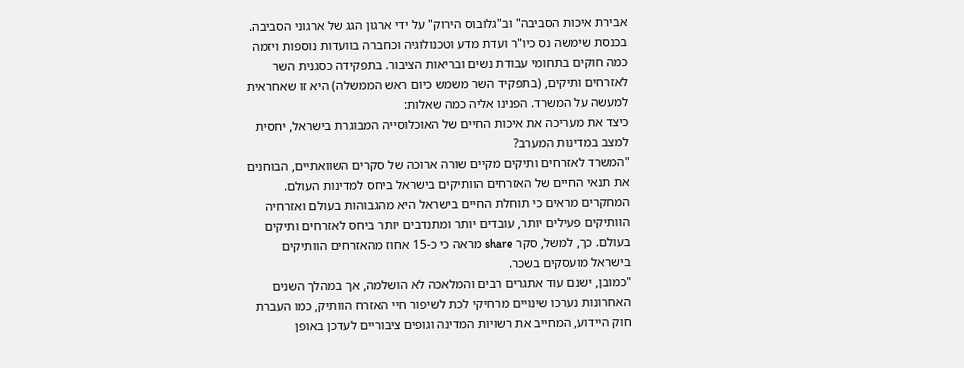אבירת איכות הסביבה" וב"גלובוס הירוק" על ידי ארגון הגג של ארגוני הסביבה. בכנסת שימשה נס כיו"ר ועדת מדע וטכנולוגיה וכחברה בוועדות נוספות ויזמה כמה חוקים בתחומי עבודת נשים ובריאות הציבור. בתפקידה כסגנית השר לאזרחים ותיקים, (בתפקיד השר משמש כיום ראש הממשלה) היא זו שאחראית למעשה על המשרד. הפנינו אליה כמה שאלות:
כיצד את מעריכה את איכות החיים של האוכלוסייה המבוגרת בישראל, יחסית למצב במדינות המערב?
"המשרד לאזרחים ותיקים מקיים שורה ארוכה של סקרים השוואתיים, הבוחנים את תנאי החיים של האזרחים הוותיקים בישראל ביחס למדינות העולם. המחקרים מראים כי תוחלת החיים בישראל היא מהגבוהות בעולם ואזרחיה הוותיקים פעילים יותר, עובדים יותר ומתנדבים יותר ביחס לאזרחים ותיקים בעולם. כך, למשל, סקר share מראה כי כ-15 אחוז מהאזרחים הוותיקים בישראל מועסקים בשכר.
"כמובן, ישנם עוד אתגרים רבים והמלאכה לא הושלמה, אך במהלך השנים האחרונות נערכו שינויים מרחיקי לכת לשיפור חיי האזרח הוותיק, כמו העברת חוק היידוע, המחייב את רשויות המדינה וגופים ציבוריים לעדכן באופן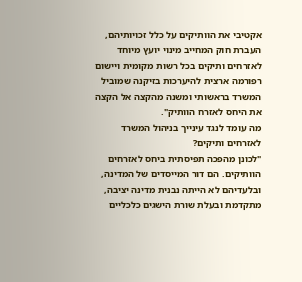אקטיבי את הוותיקים על כלל זכויותיהם, העברת חוק המחייב מינוי יועץ מיוחד לאזרחים ותיקים בכל רשות מקומית ויישום רפורמה ארצית להיערכות בזיקנה שמוביל המשרד בראשותי ומשנה מהקצה אל הקצה את היחס לאזרח הוותיק".
מה עומד לנגד עינייך בניהול המשרד לאזרחים ותיקים?
"לכונן מהפכה תפיסתית ביחס לאזרחים הוותיקים. הם דור המייסדים של המדינה, ובלעדיהם לא הייתה נבנית מדינה יציבה, מתקדמת ובעלת שורת הישגים כלכליים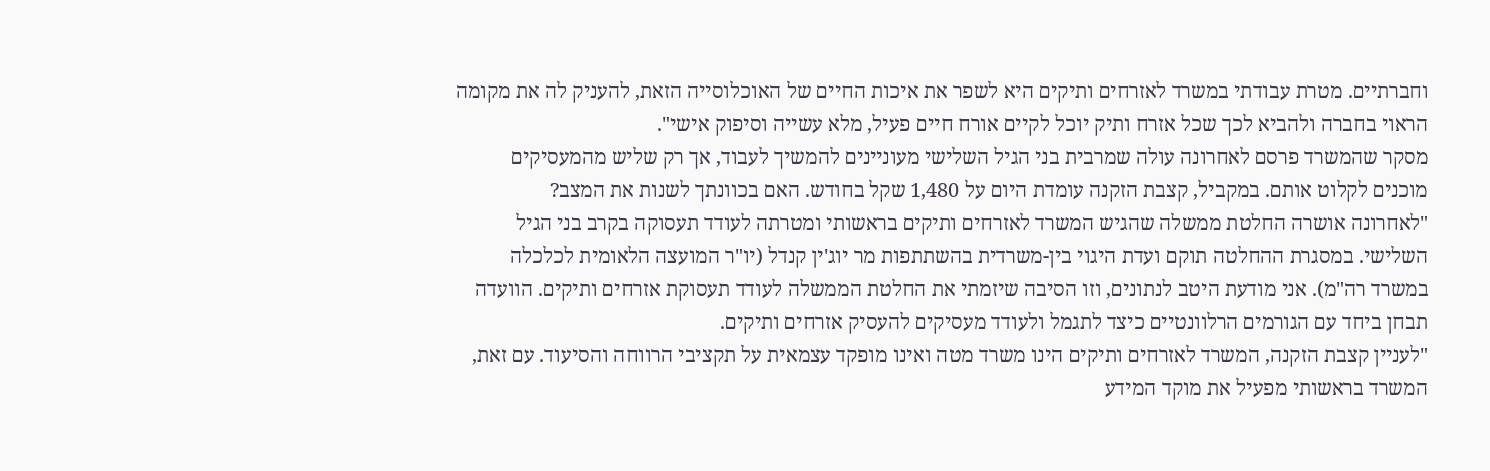וחברתיים. מטרת עבודתי במשרד לאזרחים ותיקים היא לשפר את איכות החיים של האוכלוסייה הזאת, להעניק לה את מקומה הראוי בחברה ולהביא לכך שכל אזרח ותיק יוכל לקיים אורח חיים פעיל, מלא עשייה וסיפוק אישי".
מסקר שהמשרד פרסם לאחרונה עולה שמרבית בני הגיל השלישי מעוניינים להמשיך לעבוד, אך רק שליש מהמעסיקים מוכנים לקלוט אותם. במקביל, קצבת הזקנה עומדת היום על 1,480 שקל בחודש. האם בכוונתך לשנות את המצב?
"לאחרונה אושרה החלטת ממשלה שהגיש המשרד לאזרחים ותיקים בראשותי ומטרתה לעודד תעסוקה בקרב בני הגיל השלישי. במסגרת ההחלטה תוקם ועדת היגוי בין-משרדית בהשתתפות מר יוג'ין קנדל (יו"ר המועצה הלאומית לכלכלה במשרד רה"מ). אני מודעת היטב לנתונים, וזו הסיבה שיזמתי את החלטת הממשלה לעודד תעסוקת אזרחים ותיקים. הוועדה תבחן ביחד עם הגורמים הרלוונטיים כיצד לתגמל ולעודד מעסיקים להעסיק אזרחים ותיקים.
"לעניין קצבת הזקנה, המשרד לאזרחים ותיקים הינו משרד מטה ואינו מופקד עצמאית על תקציבי הרווחה והסיעוד. עם זאת, המשרד בראשותי מפעיל את מוקד המידע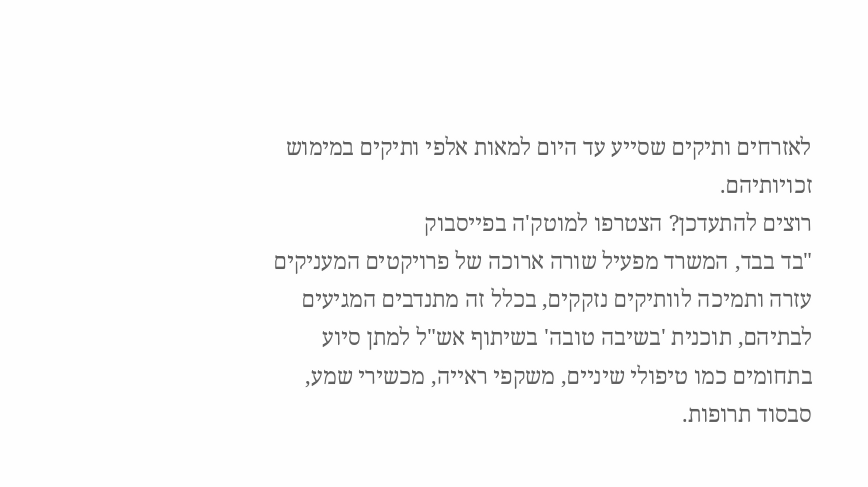לאזרחים ותיקים שסייע עד היום למאות אלפי ותיקים במימוש זכויותיהם.
רוצים להתעדכן? הצטרפו למוטק'ה בפייסבוק
"בד בבד, המשרד מפעיל שורה ארוכה של פרויקטים המעניקים עזרה ותמיכה לוותיקים נזקקים, בכלל זה מתנדבים המגיעים לבתיהם, תוכנית 'בשיבה טובה' בשיתוף אש"ל למתן סיוע בתחומים כמו טיפולי שיניים, משקפי ראייה, מכשירי שמע, סבסוד תרופות.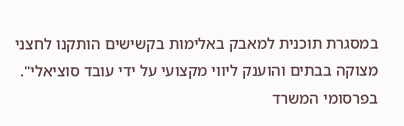במסגרת תוכנית למאבק באלימות בקשישים הותקנו לחצני מצוקה בבתים והוענק ליווי מקצועי על ידי עובד סוציאלי".
בפרסומי המשרד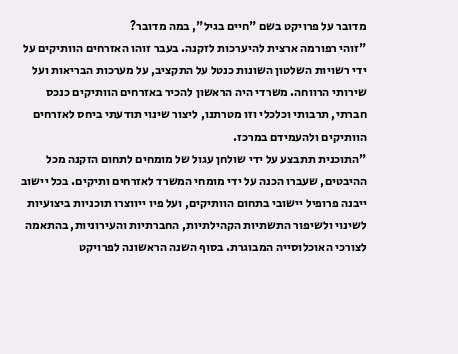מדובר על פרויקט בשם "חיים בגיל", במה מדובר?
"זוהי רפורמה ארצית להיערכות לזקנה. בעבר זוהו האזרחים הוותיקים על ידי רשויות השלטון השונות כנטל על התקציב, על מערכות הבריאות ועל שירותי הרווחה. משרדי היה הראשון להכיר באזרחים הוותיקים כנכס חברתי, תרבותי וכלכלי וזו מטרתנו, ליצור שינוי תודעתי ביחס לאזרחים הוותיקים ולהעמידם במרכז.
"התוכנית תתבצע על ידי שולחן עגול של מומחים לתחום הזקנה מכל ההיבטים, שעברו הכנה על ידי מומחי המשרד לאזרחים ותיקים. בכל יישוב ייבנה פרופיל יישובי בתחום הוותיקים, ועל פיו ייווצרו תוכניות ביצועיות לשינוי ולשיפור התשתיות הקהילתיות, החברתיות והעירוניות, בהתאמה לצורכי האוכלוסייה המבוגרת. בסוף השנה הראשונה לפרויקט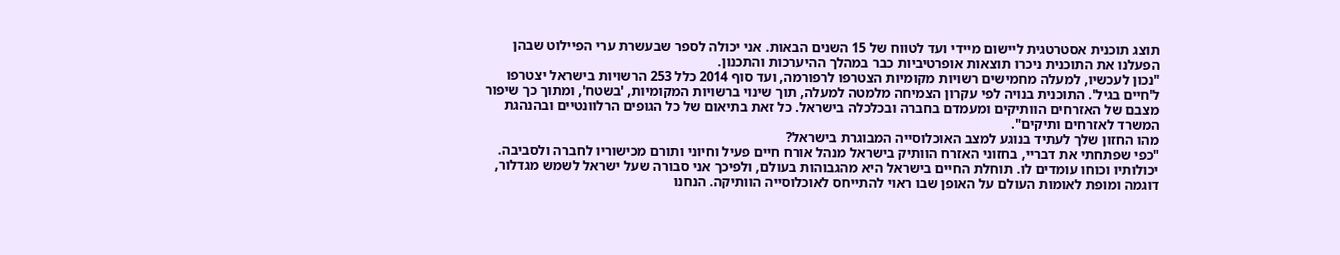תוצג תוכנית אסטרטגית ליישום מיידי ועד לטווח של 15 השנים הבאות. אני יכולה לספר שבעשרת ערי הפיילוט שבהן הפעלנו את התוכנית ניכרו תוצאות אופרטיביות כבר במהלך ההיערכות והתכנון.
"נכון לעכשיו, למעלה מחמישים רשויות מקומיות הצטרפו לרפורמה, ועד סוף 2014 כלל 253 הרשויות בישראל יצטרפו ל'חיים בגיל'. התוכנית בנויה לפי עקרון הצמיחה מלמטה למעלה, תוך שינוי ברשויות המקומיות, 'בשטח', ומתוך כך שיפור מצבם של האזרחים הוותיקים ומעמדם בחברה ובכלכלה בישראל. כל זאת בתיאום של כל הגופים הרלוונטיים ובהנהגת המשרד לאזרחים ותיקים".
מהו החזון שלך לעתיד בנוגע למצב האוכלוסייה המבוגרת בישראל?
"כפי שפתחתי את דבריי, בחזוני האזרח הוותיק בישראל מנהל אורח חיים פעיל וחיוני ותורם מכישוריו לחברה ולסביבה. יכולותיו וכוחו עומדים לו. תוחלת החיים בישראל היא מהגבוהות בעולם, ולפיכך אני סבורה שעל ישראל לשמש מגדלור, דוגמה ומופת לאומות העולם על האופן שבו ראוי להתייחס לאוכלוסייה הוותיקה. הנחנו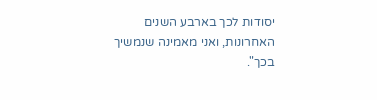יסודות לכך בארבע השנים האחרונות, ואני מאמינה שנמשיך בכך".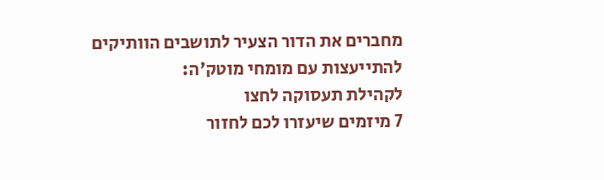מחברים את הדור הצעיר לתושבים הוותיקים
להתייעצות עם מומחי מוטק'ה:
לקהילת תעסוקה לחצו
7 מיזמים שיעזרו לכם לחזור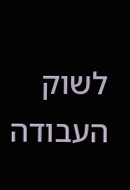לשוק העבודה